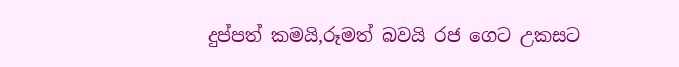දුප්පත් කමයි,රූමත් බවයි රජ ගෙට උකසට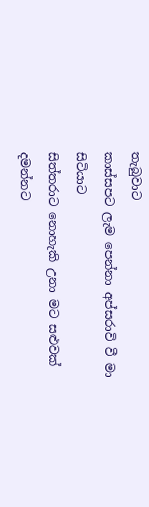තැබුවාට
කාස්සපට ලැම පෙන්නා අප්සරාවි වී මා සිටියාට
සිත්තරාට නොහැකි උනා මට සළුවක් දමන්නට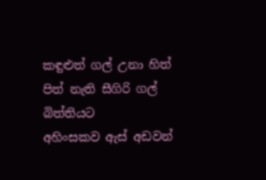කඳුළුත් ගල් උනා හිත් පිත් නැති සීගිරි ගල් බිත්තියට
අහිංසකව ඇස් අඩවන්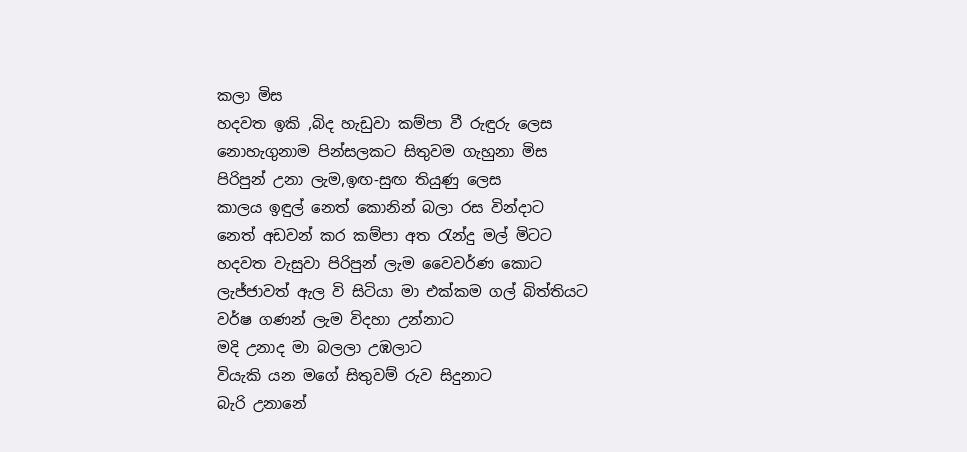කලා මිස
හදවත ඉකි ,බිද හැඩුවා කම්පා වී රුඳුරු ලෙස
නොහැගුනාම පින්සලකට සිතුවම ගැහුනා මිස
පිරිපුන් උනා ලැම,ඉඟ-සුඟ තියුණු ලෙස
කාලය ඉඳුල් නෙත් කොනින් බලා රස වින්දාට
නෙත් අඩවන් කර කම්පා අත රැන්දු මල් මිටට
හදවත වැසුවා පිරිපුන් ලැම වෛවර්ණ කොට
ලැජ්ජාවත් ඇල වි සිටියා මා එක්කම ගල් බිත්තියට
වර්ෂ ගණන් ලැම විදහා උන්නාට
මදි උනාද මා බලලා උඹලාට
වියැකි යන මගේ සිතුවම් රුව සිදුනාට
බැරි උනානේ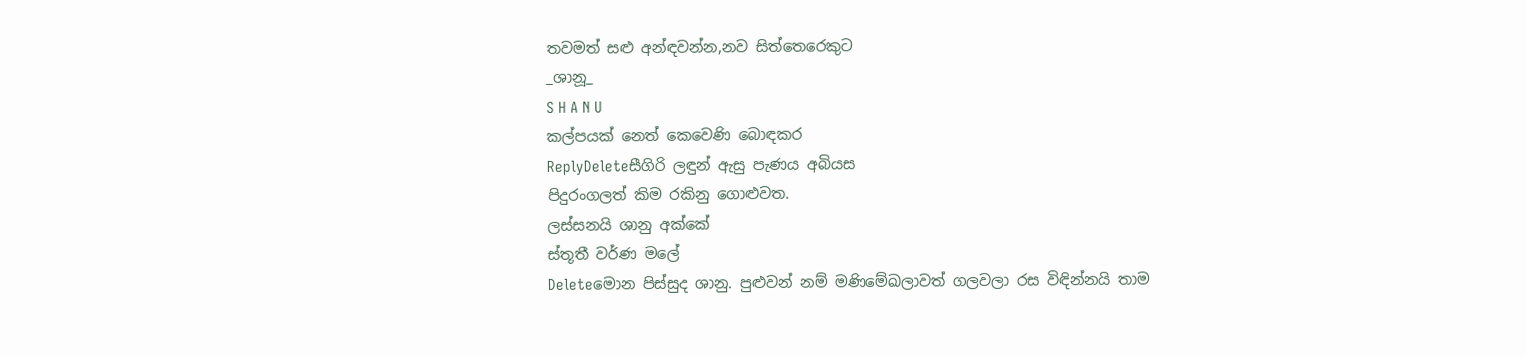තවමත් සළු අන්ඳවන්න,නව සිත්තෙරෙකුට
_ශානූ_
S H A N U
කල්පයක් නෙත් කෙවෙණි බොඳකර
ReplyDeleteසීගිරි ලඳුන් ඇසු පැණය අබියස
පිදුරංගලත් කිම රකිනු ගොළුවත.
ලස්සනයි ශානු අක්කේ
ස්තූතී වර්ණ මලේ
Deleteමොන පිස්සුද ශානු. පුළුවන් නම් මණිමේඛලාවත් ගලවලා රස විඳින්නයි තාම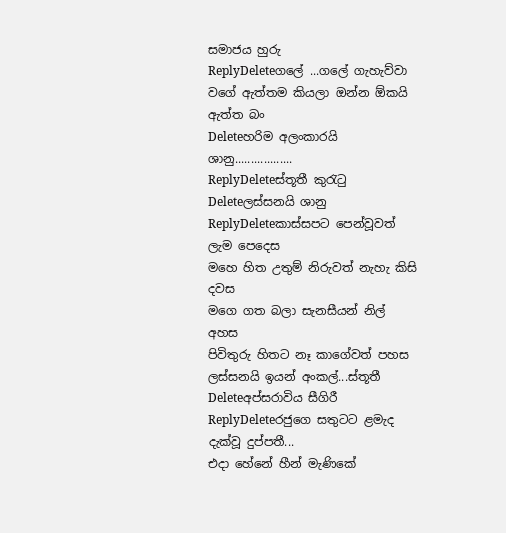සමාජය හුරු
ReplyDeleteගලේ ...ගලේ ගැහැව්වා වගේ ඇත්තම කියලා ඔන්න ඕකයි ඇත්ත බං
Deleteහරිම අලංකාරයි ශානු..................
ReplyDeleteස්තූතී කුරැටු
Deleteලස්සනයි ශානු
ReplyDeleteකාස්සපට පෙන්වූවත් ලැම පෙදෙස
මහෙ හිත උතුම් නිරුවත් නැහැ කිසි දවස
මගෙ ගත බලා සැනසීයන් නිල් අහස
පිවිතුරු හිතට නෑ කාගේවත් පහස
ලස්සනයි ඉයන් අංකල්...ස්තූතී
Deleteඅප්සරාවිය සීගිරී
ReplyDeleteරජුගෙ සතුටට ළමැද දැක්වූ දුප්පතී...
එදා හේනේ හීන් මැණිකේ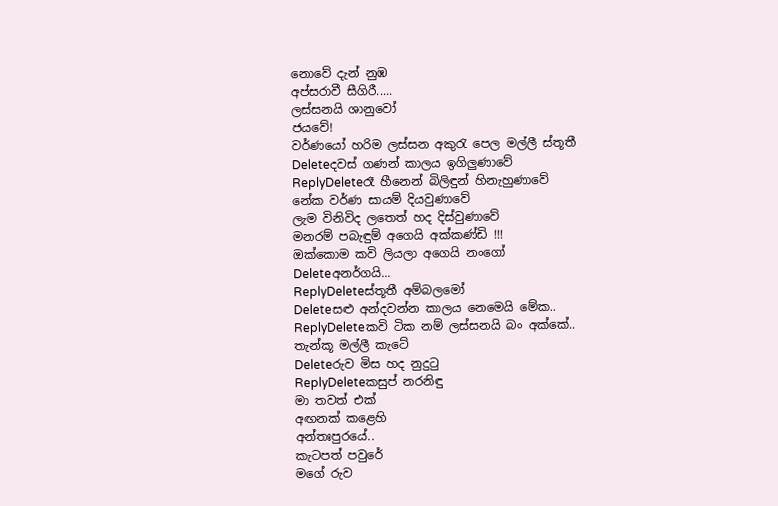නොවේ දැන් නුඹ
අප්සරාවී සීගිරී.....
ලස්සනයි ශානුවෝ
ජයවේ!
වර්ණයෝ හරිම ලස්සන අකුරැ පෙල මල්ලී ස්තූතී
Deleteදවස් ගණන් කාලය ඉගිලුණාවේ
ReplyDeleteරෑ හීනෙන් බිලිඳුන් හිනැහුණාවේ
නේක වර්ණ සායම් දියවුණාවේ
ලැම විනිවිද ලතෙත් හද දිස්වුණාවේ
මනරම් පබැඳුම් අගෙයි අක්කණ්ඩි !!!
ඔක්කොම කවි ලියලා අගෙයි නංගෝ
Deleteඅනර්ගයි...
ReplyDeleteස්තූතී අම්බලමෝ
Deleteසළු අන්දවන්න කාලය නෙමෙයි මේක..
ReplyDeleteකවි ටික නම් ලස්සනයි බං අක්කේ..
තැන්කූ මල්ලී කැටේ
Deleteරුව මිස හද නුදුටු
ReplyDeleteකසුප් නරනිඳු
මා තවත් එක්
අඟනක් කළෙහි
අන්තඃපුරයේ..
කැටපත් පවුරේ
මගේ රුව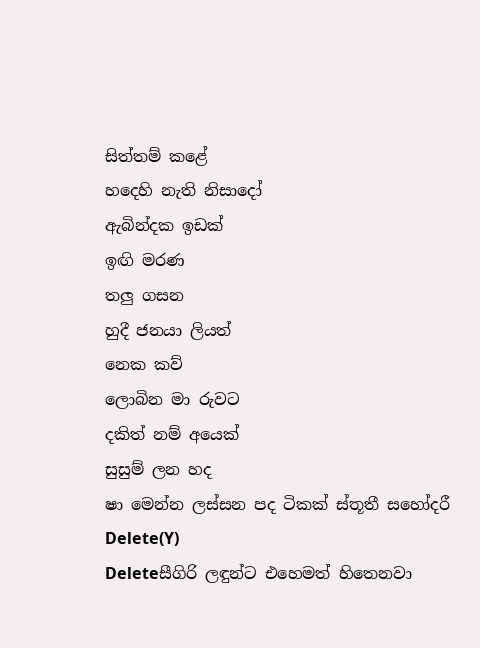සිත්තම් කළේ
හදෙහි නැති නිසාදෝ
ඇබින්දක ඉඩක්
ඉඟි මරණ
තලු ගසන
හුදී ජනයා ලියත්
නෙක කව්
ලොබින මා රුවට
දකිත් නම් අයෙක්
සුසුම් ලන හද
ෂා මෙන්න ලස්සන පද ටිකක් ස්තූතී සහෝදරී
Delete(Y)
Deleteසීගිරි ලඳුන්ට එහෙමත් හිතෙනවා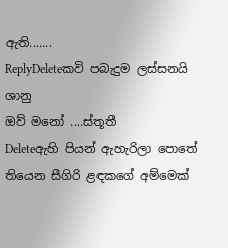ඇති.......
ReplyDeleteකවි පබැදුම ලස්සනයි ශානු
ඔව් මනෝ ....ස්තූතී
Deleteඇහි පියන් ඇහැරිලා පොතේ තියෙන සීගිරි ළඳකගේ අම්මෙක්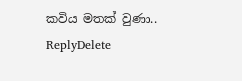කවිය මතක් වුණා..
ReplyDelete